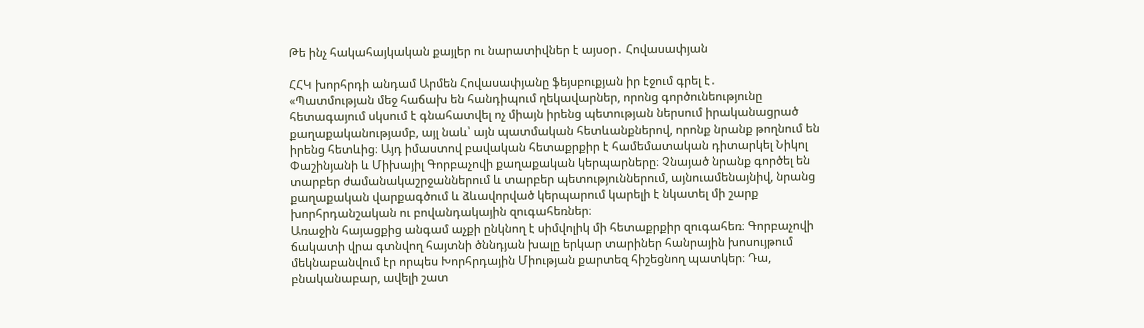Թե ինչ հակահայկական քայլեր ու նարատիվներ է այսօր․ Հովասափյան

ՀՀԿ խորհրդի անդամ Արմեն Հովասափյանը ֆեյսբուքյան իր էջում գրել է․
«Պատմության մեջ հաճախ են հանդիպում ղեկավարներ, որոնց գործունեությունը հետագայում սկսում է գնահատվել ոչ միայն իրենց պետության ներսում իրականացրած քաղաքականությամբ, այլ նաև՝ այն պատմական հետևանքներով, որոնք նրանք թողնում են իրենց հետևից։ Այդ իմաստով բավական հետաքրքիր է համեմատական դիտարկել Նիկոլ Փաշինյանի և Միխայիլ Գորբաչովի քաղաքական կերպարները։ Չնայած նրանք գործել են տարբեր ժամանակաշրջաններում և տարբեր պետություններում, այնուամենայնիվ, նրանց քաղաքական վարքագծում և ձևավորված կերպարում կարելի է նկատել մի շարք խորհրդանշական ու բովանդակային զուգահեռներ։
Առաջին հայացքից անգամ աչքի ընկնող է սիմվոլիկ մի հետաքրքիր զուգահեռ։ Գորբաչովի ճակատի վրա գտնվող հայտնի ծննդյան խալը երկար տարիներ հանրային խոսույթում մեկնաբանվում էր որպես Խորհրդային Միության քարտեզ հիշեցնող պատկեր։ Դա, բնականաբար, ավելի շատ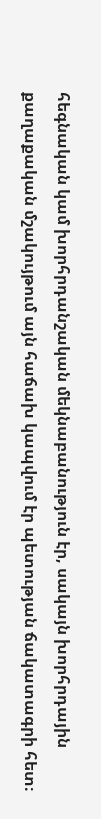հեգնական կամ խորհրդանշական մեկնաբանություն էր, սակայն խորհրդային քաղաքական մշակույթում այն հաճախ կապվում էր պետության ճակատագրի հետ։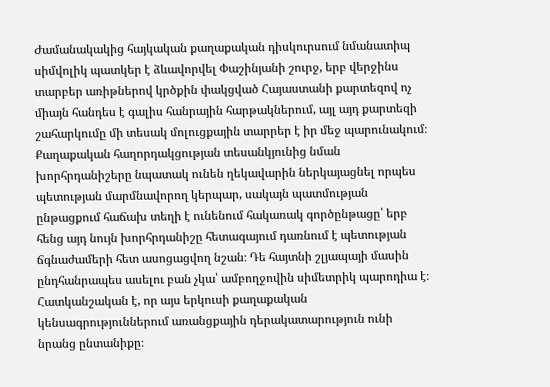Ժամանակակից հայկական քաղաքական դիսկուրսում նմանատիպ սիմվոլիկ պատկեր է ձևավորվել Փաշինյանի շուրջ, երբ վերջինս տարբեր առիթներով կրծքին փակցված Հայաստանի քարտեզով ոչ միայն հանդես է գալիս հանրային հարթակներում, այլ այդ քարտեզի շահարկումը մի տեսակ մոլուցքային տարրեր է իր մեջ պարունակում։ Քաղաքական հաղորդակցության տեսանկյունից նման խորհրդանիշերը նպատակ ունեն ղեկավարին ներկայացնել որպես պետության մարմնավորող կերպար, սակայն պատմության ընթացքում հաճախ տեղի է ունենում հակառակ գործընթացը՝ երբ հենց այդ նույն խորհրդանիշը հետագայում դառնում է պետության ճգնաժամերի հետ ասոցացվող նշան։ Դե հայտնի շլյապայի մասին ընդհանրապես ասելու բան չկա՝ ամբողջովին սիմետրիկ պարոդիա է։
Հատկանշական է, որ այս երկուսի քաղաքական կենսագրություններում առանցքային դերակատարություն ունի նրանց ընտանիքը։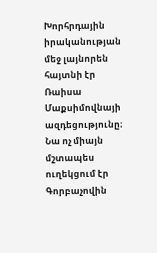Խորհրդային իրականության մեջ լայնորեն հայտնի էր Ռաիսա Մաքսիմովնայի ազդեցությունը։ Նա ոչ միայն մշտապես ուղեկցում էր Գորբաչովին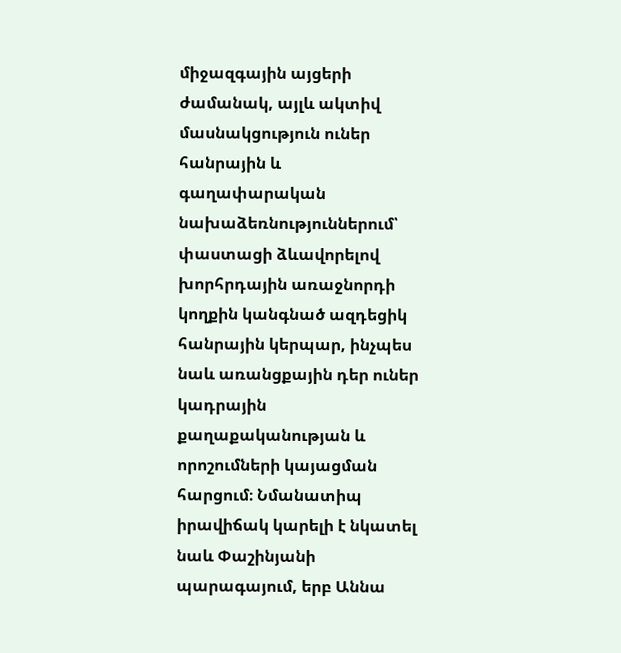միջազգային այցերի ժամանակ, այլև ակտիվ մասնակցություն ուներ հանրային և գաղափարական նախաձեռնություններում՝ փաստացի ձևավորելով խորհրդային առաջնորդի կողքին կանգնած ազդեցիկ հանրային կերպար, ինչպես նաև առանցքային դեր ուներ կադրային քաղաքականության և որոշումների կայացման հարցում։ Նմանատիպ իրավիճակ կարելի է նկատել նաև Փաշինյանի պարագայում, երբ Աննա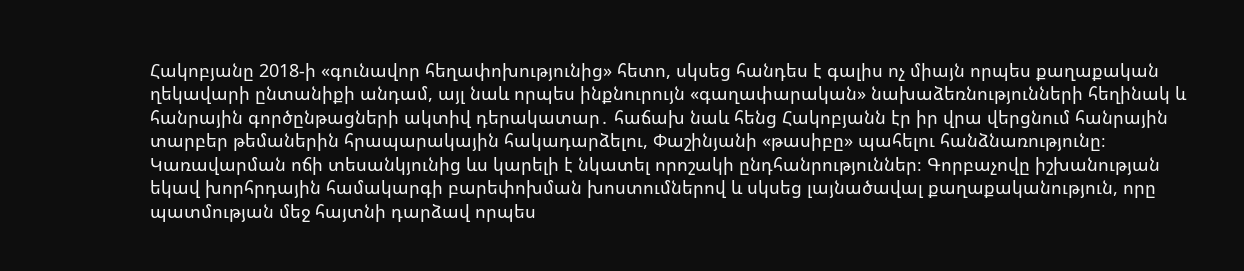Հակոբյանը 2018-ի «գունավոր հեղափոխությունից» հետո, սկսեց հանդես է գալիս ոչ միայն որպես քաղաքական ղեկավարի ընտանիքի անդամ, այլ նաև որպես ինքնուրույն «գաղափարական» նախաձեռնությունների հեղինակ և հանրային գործընթացների ակտիվ դերակատար․ հաճախ նաև հենց Հակոբյանն էր իր վրա վերցնում հանրային տարբեր թեմաներին հրապարակային հակադարձելու, Փաշինյանի «թասիբը» պահելու հանձնառությունը։
Կառավարման ոճի տեսանկյունից ևս կարելի է նկատել որոշակի ընդհանրություններ։ Գորբաչովը իշխանության եկավ խորհրդային համակարգի բարեփոխման խոստումներով և սկսեց լայնածավալ քաղաքականություն, որը պատմության մեջ հայտնի դարձավ որպես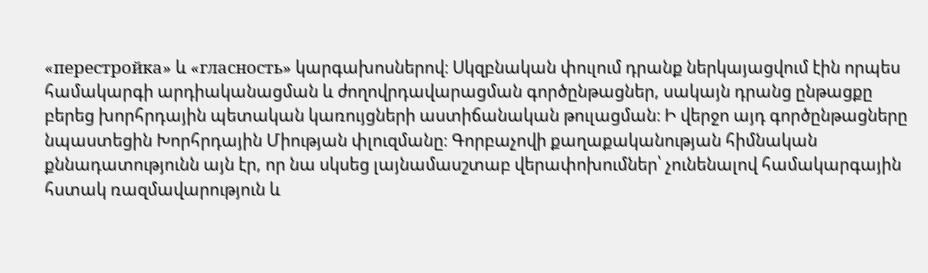«перестройка» և «гласность» կարգախոսներով։ Սկզբնական փուլում դրանք ներկայացվում էին որպես համակարգի արդիականացման և ժողովրդավարացման գործընթացներ, սակայն դրանց ընթացքը բերեց խորհրդային պետական կառույցների աստիճանական թուլացման։ Ի վերջո այդ գործընթացները նպաստեցին Խորհրդային Միության փլուզմանը։ Գորբաչովի քաղաքականության հիմնական քննադատությունն այն էր, որ նա սկսեց լայնամասշտաբ վերափոխումներ՝ չունենալով համակարգային հստակ ռազմավարություն և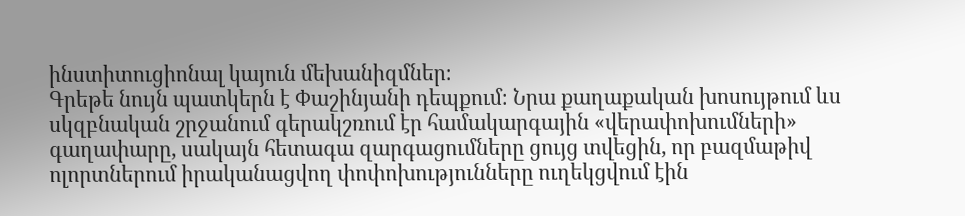ինստիտուցիոնալ կայուն մեխանիզմներ։
Գրեթե նույն պատկերն է Փաշինյանի դեպքում։ Նրա քաղաքական խոսույթում ևս սկզբնական շրջանում գերակշռում էր համակարգային «վերափոխումների» գաղափարը, սակայն հետագա զարգացումները ցույց տվեցին, որ բազմաթիվ ոլորտներում իրականացվող փոփոխությունները ուղեկցվում էին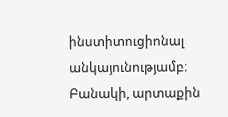ինստիտուցիոնալ անկայունությամբ։ Բանակի, արտաքին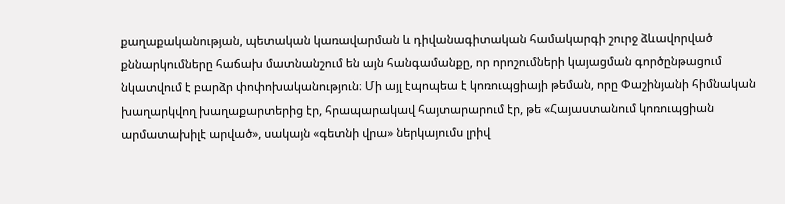քաղաքականության, պետական կառավարման և դիվանագիտական համակարգի շուրջ ձևավորված քննարկումները հաճախ մատնանշում են այն հանգամանքը, որ որոշումների կայացման գործընթացում նկատվում է բարձր փոփոխականություն։ Մի այլ էպոպեա է կոռուպցիայի թեման, որը Փաշինյանի հիմնական խաղարկվող խաղաքարտերից էր, հրապարակավ հայտարարում էր, թե «Հայաստանում կոռուպցիան արմատախիլէ արված», սակայն «գետնի վրա» ներկայումս լրիվ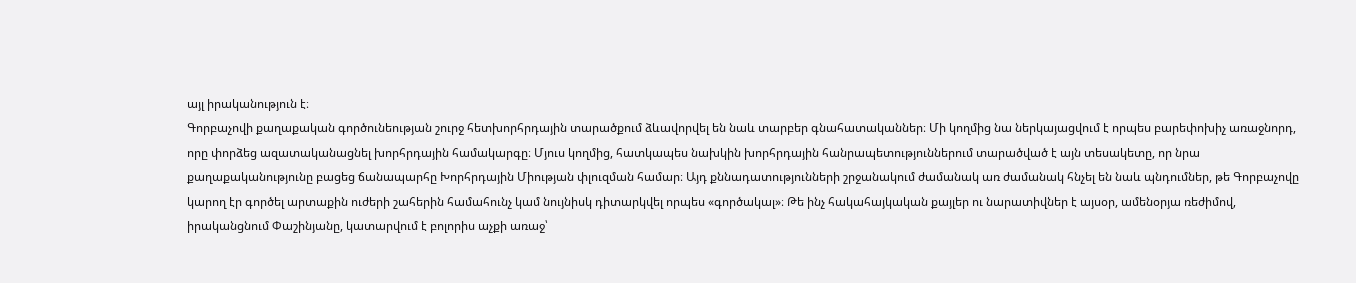այլ իրականություն է։
Գորբաչովի քաղաքական գործունեության շուրջ հետխորհրդային տարածքում ձևավորվել են նաև տարբեր գնահատականներ։ Մի կողմից նա ներկայացվում է որպես բարեփոխիչ առաջնորդ, որը փորձեց ազատականացնել խորհրդային համակարգը։ Մյուս կողմից, հատկապես նախկին խորհրդային հանրապետություններում տարածված է այն տեսակետը, որ նրա քաղաքականությունը բացեց ճանապարհը Խորհրդային Միության փլուզման համար։ Այդ քննադատությունների շրջանակում ժամանակ առ ժամանակ հնչել են նաև պնդումներ, թե Գորբաչովը կարող էր գործել արտաքին ուժերի շահերին համահունչ կամ նույնիսկ դիտարկվել որպես «գործակալ»։ Թե ինչ հակահայկական քայլեր ու նարատիվներ է այսօր, ամենօրյա ռեժիմով, իրականցնում Փաշինյանը, կատարվում է բոլորիս աչքի առաջ՝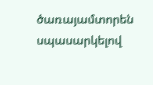ծառայամտորեն սպասարկելով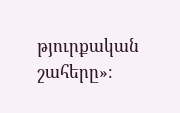թյուրքական շահերը»։